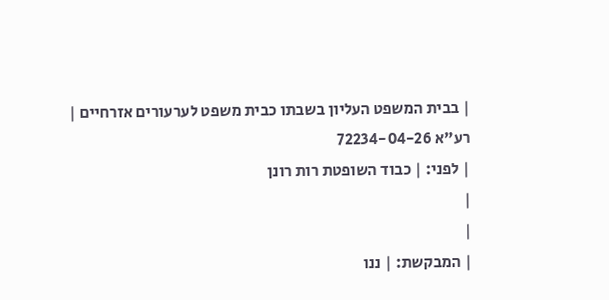| בבית המשפט העליון בשבתו כבית משפט לערעורים אזרחיים |
רע"א 72234-04-26
| לפני: | כבוד השופטת רות רונן
|
|
| המבקשת: | ננו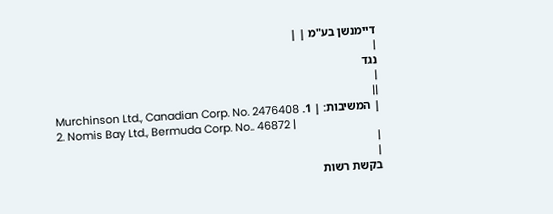דיימנשן בע"מ | |
|
נגד
|
||
| המשיבות: | 1. Murchinson Ltd., Canadian Corp. No. 2476408
2. Nomis Bay Ltd., Bermuda Corp. No.. 46872 |
|
|
בקשת רשות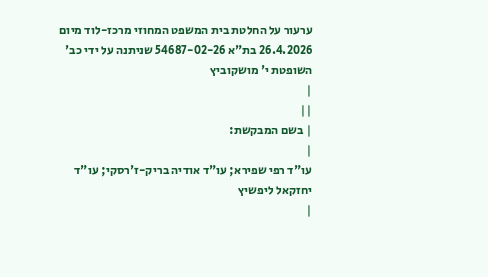ערעור על החלטת בית המשפט המחוזי מרכז-לוד מיום 26.4.2026 בת"א 54687-02-26 שניתנה על ידי כב' השופטת י' מושקוביץ
|
||
| בשם המבקשת:
|
עו"ד רפי שפירא; עו"ד אודיה בריק-ז'רסקי; עו"ד יחזקאל ליפשיץ
|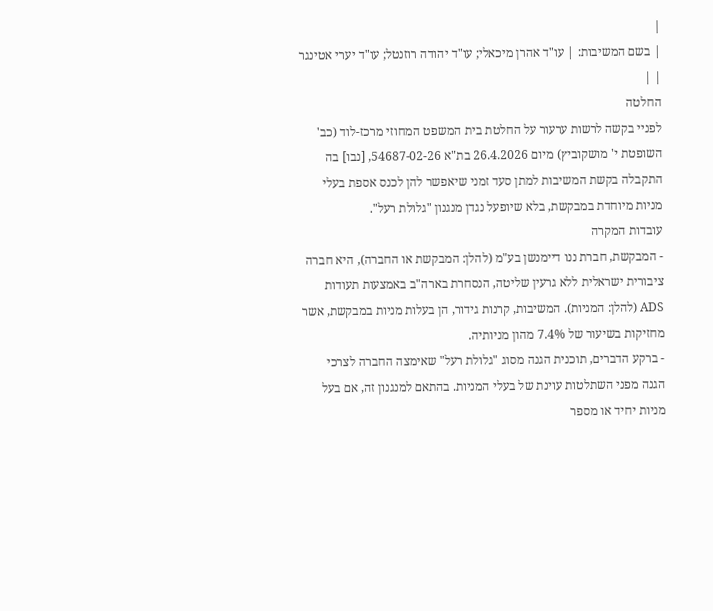|
| בשם המשיבות: | עו"ד אהרן מיכאלי; עו"ד יהודה רוזנטל; עו"ד יערי אטינגר | |
החלטה
לפניי בקשה לרשות ערעור על החלטת בית המשפט המחוזי מרכז-לוד (כב' השופטת י' מושקוביץ) מיום 26.4.2026 בת"א 54687-02-26, [נבו] בה התקבלה בקשת המשיבות למתן סעד זמני שיאפשר להן לכנס אספת בעלי מניות מיוחדת במבקשת, בלא שיופעל נגדן מנגנון "גלולת רעל".
עובדות המקרה
- המבקשת, חברת ננו דיימנשן בע"מ (להלן: המבקשת או החברה), היא חברה ציבורית ישראלית ללא גרעין שליטה, הנסחרת בארה"ב באמצעות תעודות ADS (להלן: המניות). המשיבות, קרנות גידור, הן בעלות מניות במבקשת, אשר מחזיקות בשיעור של 7.4% מהון מניותיה.
- ברקע הדברים, תוכנית הגנה מסוג "גלולת רעל" שאימצה החברה לצרכי הגנה מפני השתלטות עוינת של בעלי המניות. בהתאם למנגנון זה, אם בעל מניות יחיד או מספר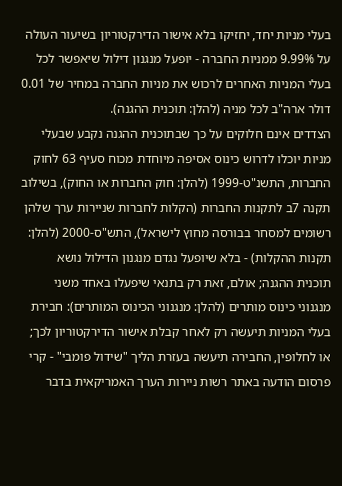בעלי מניות יחד, יחזיקו בלא אישור הדירקטוריון בשיעור העולה על 9.99% ממניות החברה - יופעל מנגנון דילול שיאפשר לכל בעלי המניות האחרים לרכוש את מניות החברה במחיר של 0.01 דולר ארה"ב לכל מניה (להלן: תוכנית ההגנה).
הצדדים אינם חלוקים על כך שבתוכנית ההגנה נקבע שבעלי מניות יוכלו לדרוש כינוס אסיפה מיוחדת מכוח סעיף 63 לחוק החברות, התשנ"ט-1999 (להלן: חוק החברות או החוק), בשילוב תקנה 7ב לתקנות החברות (הקלות לחברות שניירות ערך שלהן רשומים למסחר בבורסה מחוץ לישראל), התש"ס-2000 (להלן: תקנות ההקלות) - בלא שיופעל נגדם מנגנון הדילול נושא תוכנית ההגנה; אולם, זאת רק בתנאי שיפעלו באחד משני מנגנוני כינוס מותרים (להלן: מנגנוני הכינוס המותרים): חבירת בעלי המניות תיעשה רק לאחר קבלת אישור הדירקטוריון לכך; או לחלופין, החבירה תיעשה בעזרת הליך "שידול פומבי" - קרי פרסום הודעה באתר רשות ניירות הערך האמריקאית בדבר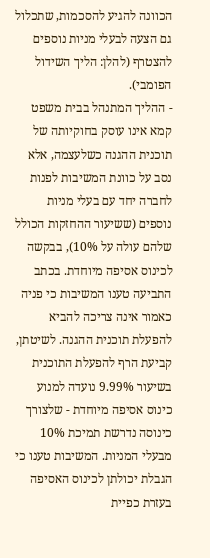הכוונה להגיע להסכמות, שתכלול גם הצעה לבעלי מניות נוספים להצטרף (להלן: הליך השידול הפומבי).
- ההליך המתנהל בבית משפט קמא אינו עוסק בחוקיותה של תוכנית ההגנה כשלעצמה, אלא נסב על כוונת המשיבות לפנות לחברה יחד עם בעלי מניות נוספים (ששיעור ההחזקות הכולל שלהם עולה על 10%), בבקשה לכינוס אסיפה מיוחדת. בכתב התביעה טענו המשיבות כי פניה כאמור אינה צריכה להביא להפעלת תוכנית ההגנה. לשיטתן, קביעת הרף להפעלת התוכנית בשיעור 9.99% נועדה למנוע כינוס אסיפה מיוחדת - שלצורך כינוסה נדרשת תמיכת 10% מבעלי המניות. המשיבות טענו כי הגבלת יכולתן לכינוס האסיפה בעזרת כפיית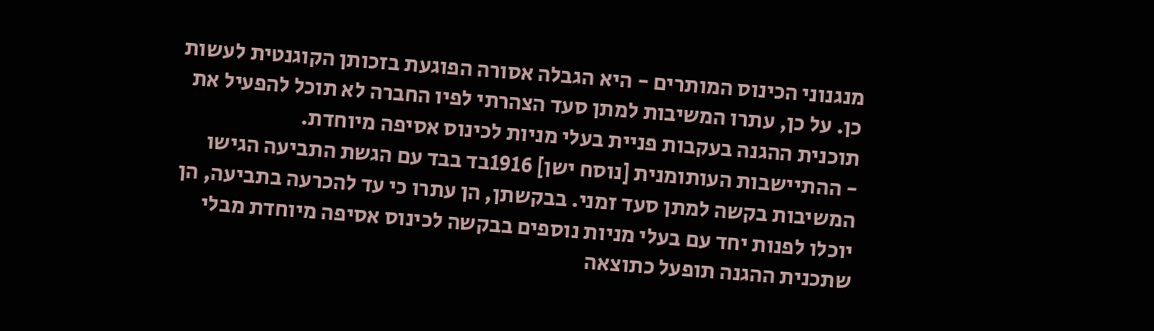מנגנוני הכינוס המותרים - היא הגבלה אסורה הפוגעת בזכותן הקוגנטית לעשות כן. על כן, עתרו המשיבות למתן סעד הצהרתי לפיו החברה לא תוכל להפעיל את תוכנית ההגנה בעקבות פניית בעלי מניות לכינוס אסיפה מיוחדת.
- ההתיישבות העותומנית [נוסח ישן] 1916בד בבד עם הגשת התביעה הגישו המשיבות בקשה למתן סעד זמני. בבקשתן, הן עתרו כי עד להכרעה בתביעה, הן יוכלו לפנות יחד עם בעלי מניות נוספים בבקשה לכינוס אסיפה מיוחדת מבלי שתכנית ההגנה תופעל כתוצאה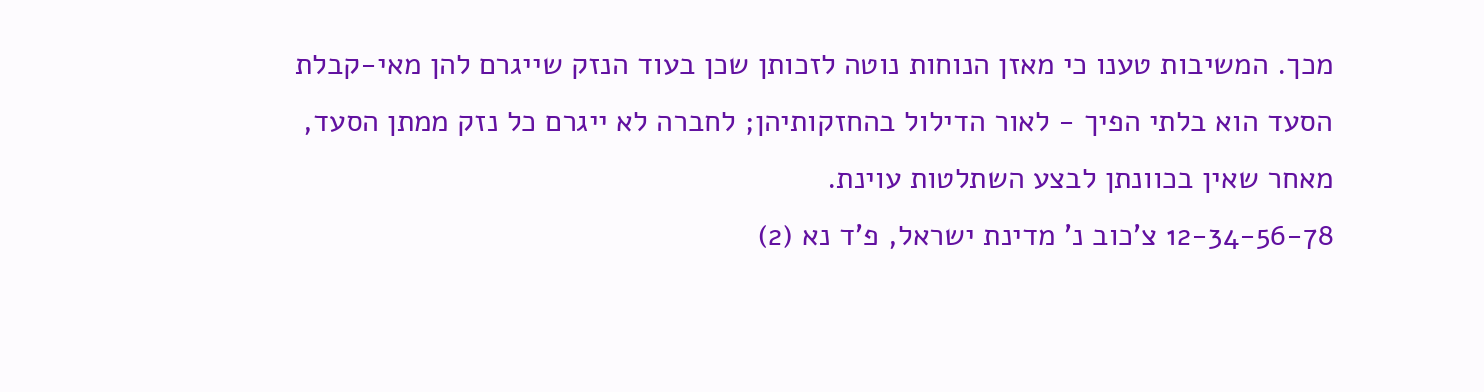מכך. המשיבות טענו כי מאזן הנוחות נוטה לזכותן שכן בעוד הנזק שייגרם להן מאי-קבלת הסעד הוא בלתי הפיך - לאור הדילול בהחזקותיהן; לחברה לא ייגרם כל נזק ממתן הסעד, מאחר שאין בכוונתן לבצע השתלטות עוינת.
12-34-56-78 צ'כוב נ' מדינת ישראל, פ'ד נא (2)